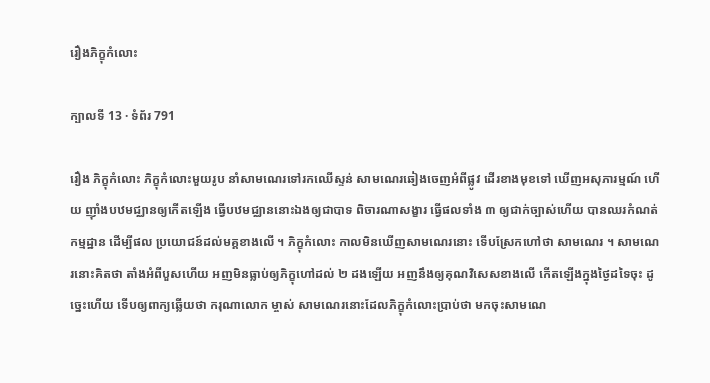រឿងភិក្ខុកំលោះ

ក្បាលទី 13 · ទំព័រ 791

រឿង ភិក្ខុកំលោះ ភិក្ខុកំលោះមួយរូប នាំសាមណេរទៅរកឈើស្ទន់ សាមណេរឆៀងចេញអំពីផ្លូវ ដើរខាងមុខទៅ ឃើញអសុភារម្មណ៍ ហើយ ញ៉ាំងបឋមជ្ឈានឲ្យកើតឡើង ធ្វើបឋមជ្ឈាននោះឯងឲ្យជាបាទ ពិចារណាសង្ខារ ធ្វើផលទាំង ៣ ឲ្យជាក់ច្បាស់ហើយ បានឈរកំណត់កម្មដ្ឋាន ដើម្បីផល ប្រយោជន៍ដល់មគ្គខាងលើ ។ ភិក្ខុកំលោះ កាលមិនឃើញសាមណេរនោះ ទើបស្រែកហៅថា សាមណេរ ។ សាមណេរនោះគិតថា តាំងអំពីបួសហើយ អញមិនធ្លាប់ឲ្យភិក្ខុហៅដល់ ២ ដងឡើយ អញនឹងឲ្យគុណវិសេសខាងលើ កើតឡើងក្នុងថ្ងៃដទៃចុះ ដូច្នេះហើយ ទើបឲ្យពាក្យឆ្លើយថា ករុណាលោក ម្ចាស់ សាមណេរនោះដែលភិក្ខុកំលោះប្រាប់ថា មកចុះសាមណេ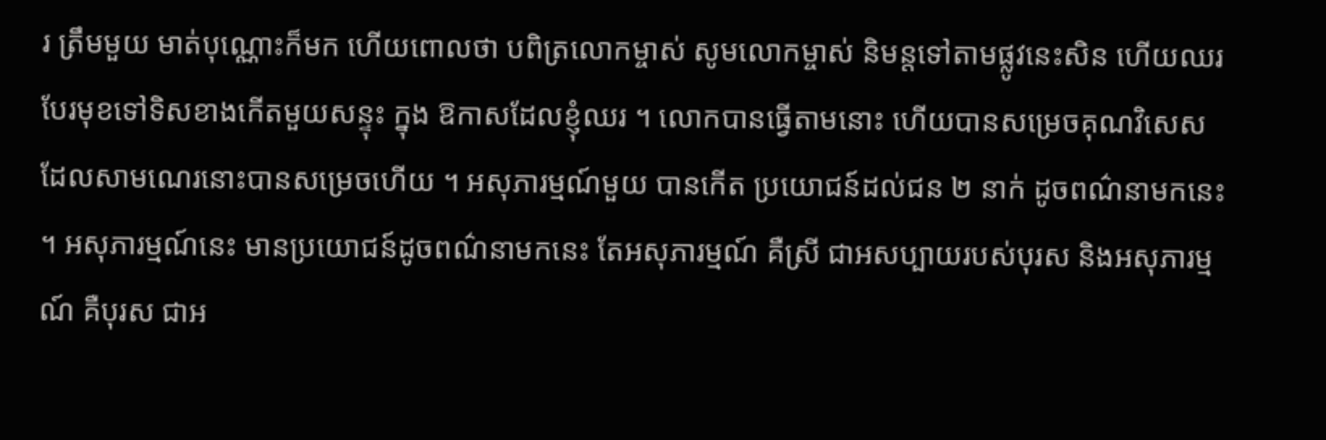រ ត្រឹមមួយ មាត់បុណ្ណោះក៏មក ហើយពោលថា បពិត្រលោកម្ចាស់ សូមលោកម្ចាស់ និមន្តទៅតាមផ្លូវនេះសិន ហើយឈរបែរមុខទៅទិសខាងកើតមួយសន្ទុះ ក្នុង ឱកាសដែលខ្ញុំឈរ ។ លោកបានធ្វើតាមនោះ ហើយបានសម្រេចគុណវិសេស ដែលសាមណេរនោះបានសម្រេចហើយ ។ អសុភារម្មណ៍មួយ បានកើត ប្រយោជន៍ដល់ជន ២ នាក់ ដូចពណ៌នាមកនេះ ។ អសុភារម្មណ៍នេះ មានប្រយោជន៍ដូចពណ៌នាមកនេះ តែអសុភារម្មណ៍ គឺស្រី ជាអសប្បាយរបស់បុរស និងអសុភារម្មណ៍ គឺបុរស ជាអ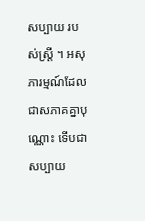សប្បាយ របស់ស្ត្រី ។ អសុភារម្មណ៍ដែលជាសភាគគ្នាបុណ្ណោះ ទើបជាសប្បាយ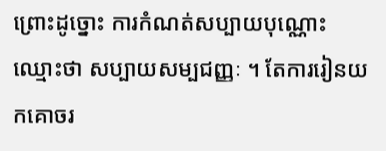ព្រោះដូច្នោះ ការកំណត់សប្បាយបុណ្ណោះ ឈ្មោះថា សប្បាយសម្បជញ្ញៈ ។ តែការរៀនយកគោចរ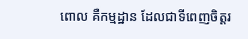ពោល គឺកម្មដ្ឋាន ដែលជាទីពេញចិត្តរ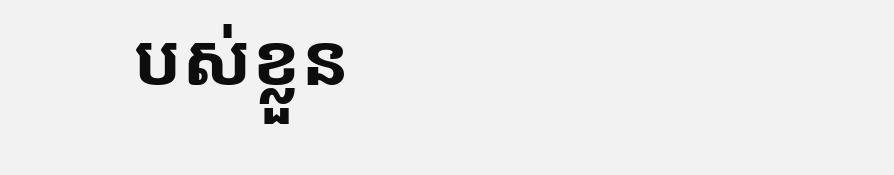បស់ខ្លួន